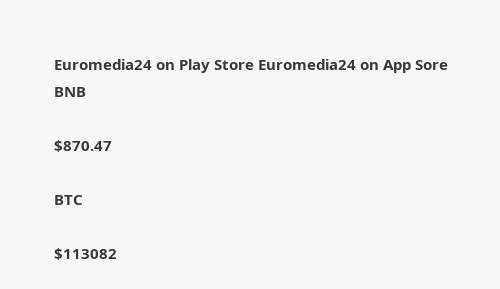Euromedia24 on Play Store Euromedia24 on App Sore
BNB

$870.47

BTC

$113082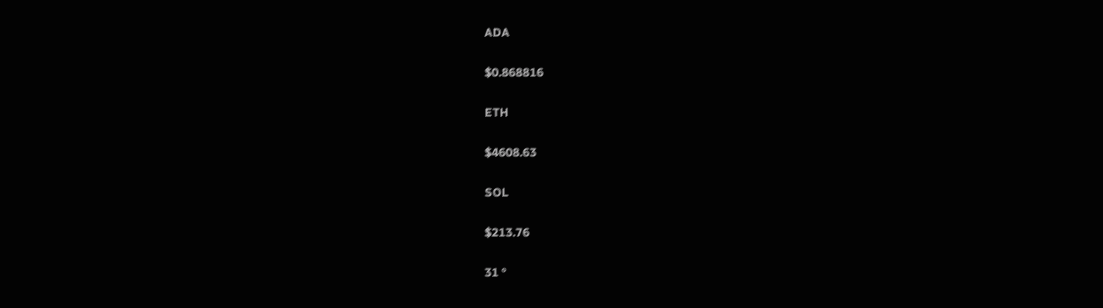ADA

$0.868816

ETH

$4608.63

SOL

$213.76

31 °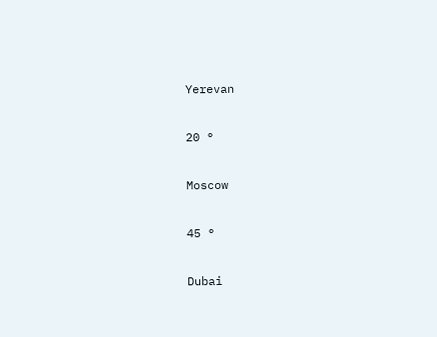Yerevan

20 °

Moscow

45 °

Dubai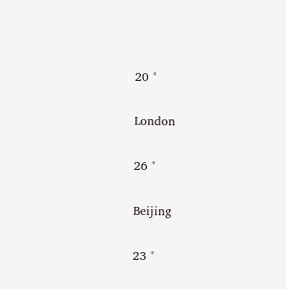20 °

London

26 °

Beijing

23 °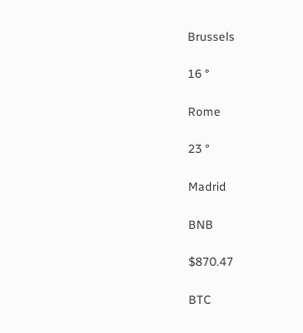Brussels

16 °

Rome

23 °

Madrid

BNB

$870.47

BTC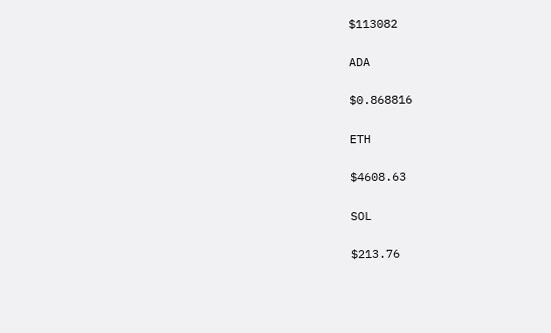$113082

ADA

$0.868816

ETH

$4608.63

SOL

$213.76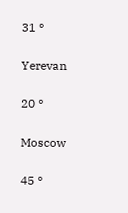31 °

Yerevan

20 °

Moscow

45 °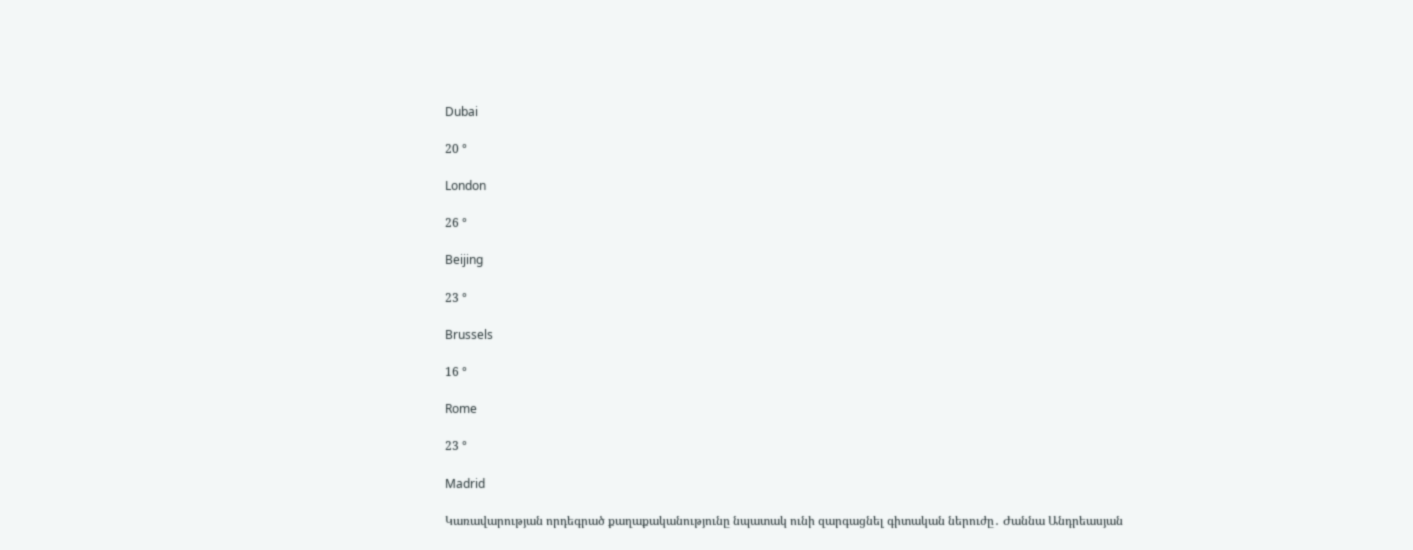Dubai

20 °

London

26 °

Beijing

23 °

Brussels

16 °

Rome

23 °

Madrid

Կառավարության որդեգրած քաղաքականությունը նպատակ ունի զարգացնել գիտական ներուժը․ Ժաննա Անդրեասյան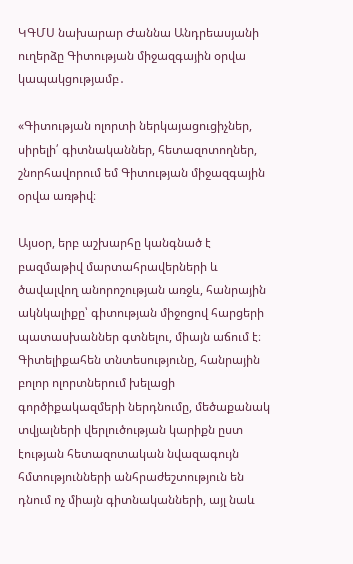ԿԳՄՍ նախարար Ժաննա Անդրեասյանի ուղերձը Գիտության միջազգային օրվա կապակցությամբ․

«Գիտության ոլորտի ներկայացուցիչներ, սիրելի՛ գիտնականներ, հետազոտողներ, շնորհավորում եմ Գիտության միջազգային օրվա առթիվ։

Այսօր, երբ աշխարհը կանգնած է բազմաթիվ մարտահրավերների և ծավալվող անորոշության առջև, հանրային ակնկալիքը՝ գիտության միջոցով հարցերի պատասխաններ գտնելու, միայն աճում է։
Գիտելիքահեն տնտեսությունը, հանրային բոլոր ոլորտներում խելացի գործիքակազմերի ներդնումը, մեծաքանակ տվյալների վերլուծության կարիքն ըստ էության հետազոտական նվազագույն հմտությունների անհրաժեշտություն են դնում ոչ միայն գիտնականների, այլ նաև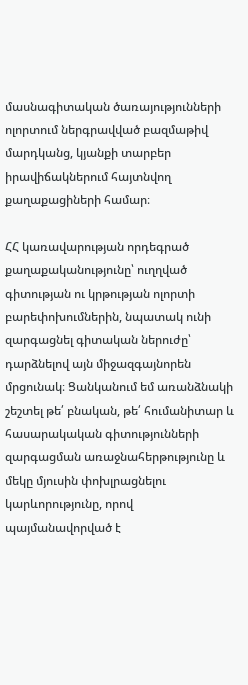մասնագիտական ծառայությունների ոլորտում ներգրավված բազմաթիվ մարդկանց, կյանքի տարբեր իրավիճակներում հայտնվող քաղաքացիների համար։

ՀՀ կառավարության որդեգրած քաղաքականությունը՝ ուղղված գիտության ու կրթության ոլորտի բարեփոխումներին, նպատակ ունի զարգացնել գիտական ներուժը՝ դարձնելով այն միջազգայնորեն մրցունակ։ Ցանկանում եմ առանձնակի շեշտել թե՛ բնական, թե՛ հումանիտար և հասարակական գիտությունների զարգացման առաջնահերթությունը և մեկը մյուսին փոխլրացնելու կարևորությունը, որով պայմանավորված է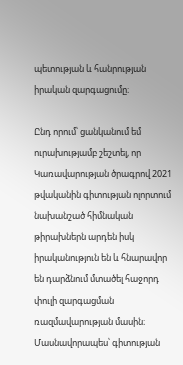պետության և հանրության իրական զարգացումը։

Ընդ որում՝ ցանկանում եմ ուրախությամբ շեշտել, որ Կառավարության ծրագրով 2021 թվականին գիտության ոլորտում նախանշած հիմնական թիրախներն արդեն իսկ իրականություն են և հնարավոր են դարձնում մտածել հաջորդ փուլի զարգացման ռազմավարության մասին։
Մասնավորապես՝ գիտության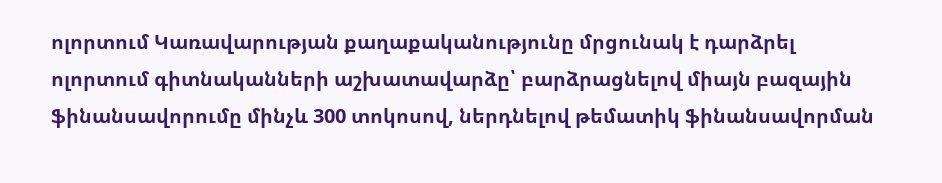ոլորտում Կառավարության քաղաքականությունը մրցունակ է դարձրել ոլորտում գիտնականների աշխատավարձը՝ բարձրացնելով միայն բազային ֆինանսավորումը մինչև 300 տոկոսով, ներդնելով թեմատիկ ֆինանսավորման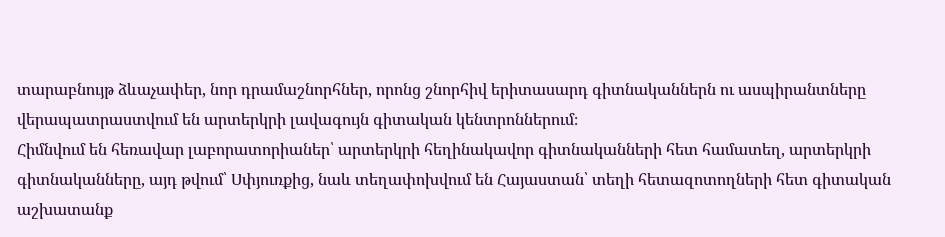տարաբնույթ ձևաչափեր, նոր դրամաշնորհներ, որոնց շնորհիվ երիտասարդ գիտնականներն ու ասպիրանտները վերապատրաստվում են արտերկրի լավագույն գիտական կենտրոններում։
Հիմնվում են հեռավար լաբորատորիաներ՝ արտերկրի հեղինակավոր գիտնականների հետ համատեղ, արտերկրի գիտնականները, այդ թվում՝ Սփյուռքից, նաև տեղափոխվում են Հայաստան՝ տեղի հետազոտողների հետ գիտական աշխատանք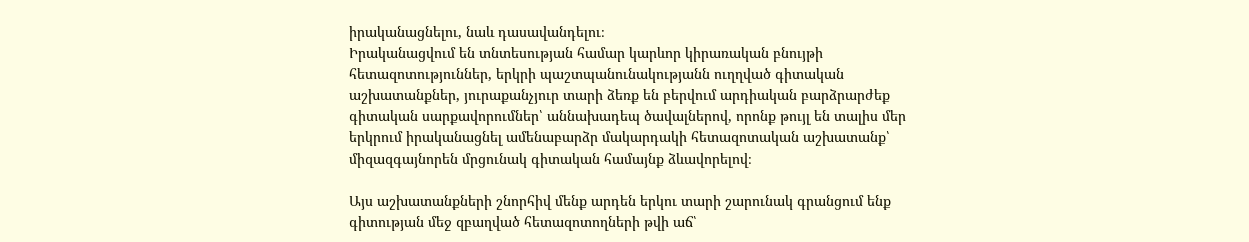իրականացնելու, նաև դասավանդելու։
Իրականացվում են տնտեսության համար կարևոր կիրառական բնույթի հետազոտություններ, երկրի պաշտպանունակությանն ուղղված գիտական աշխատանքներ, յուրաքանչյուր տարի ձեռք են բերվում արդիական բարձրարժեք գիտական սարքավորումներ՝ աննախադեպ ծավալներով, որոնք թույլ են տալիս մեր երկրում իրականացնել ամենաբարձր մակարդակի հետազոտական աշխատանք՝ միզազգայնորեն մրցունակ գիտական համայնք ձևավորելով։

Այս աշխատանքների շնորհիվ մենք արդեն երկու տարի շարունակ գրանցում ենք գիտության մեջ զբաղված հետազոտողների թվի աճ՝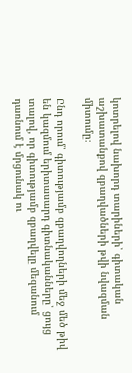կոտրելով նախորդ տարիների՝ գիտական աշխատանքով զբաղվածների թվի նվազման միտումը։

Ընդ որում՝ գիտությամբ զբաղվողների մեջ մեծ թիվ են կազմում երիտասարդ գիտնականները՝ ցույց տալով, որ գիտությամբ զբաղվելը մեզանում դառնում է մրցունակ ու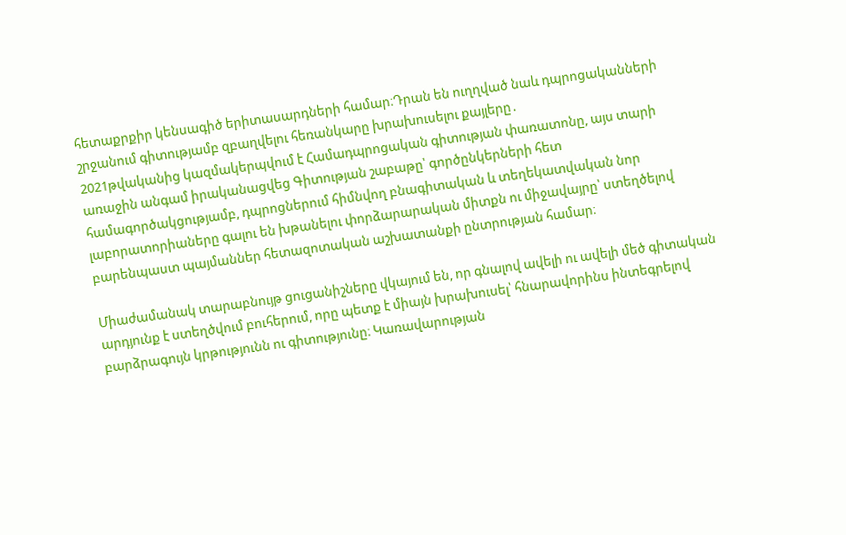հետաքրքիր կենսագիծ երիտասարդների համար։Դրան են ուղղված նաև դպրոցականների շրջանում գիտությամբ զբաղվելու հեռանկարը խրախուսելու քայլերը․
2021թվականից կազմակերպվում է Համադպրոցական գիտության փառատոնը, այս տարի առաջին անգամ իրականացվեց Գիտության շաբաթը՝ գործընկերների հետ համագործակցությամբ, դպրոցներում հիմնվող բնագիտական և տեղեկատվական նոր լաբորատորիաները գալու են խթանելու փորձարարական միտքն ու միջավայրը՝ ստեղծելով բարենպաստ պայմաններ հետազոտական աշխատանքի ընտրության համար։

Միաժամանակ տարաբնույթ ցուցանիշները վկայում են, որ գնալով ավելի ու ավելի մեծ գիտական արդյունք է ստեղծվում բուհերում, որը պետք է միայն խրախուսել՝ հնարավորինս ինտեգրելով բարձրագույն կրթությունն ու գիտությունը։ Կառավարության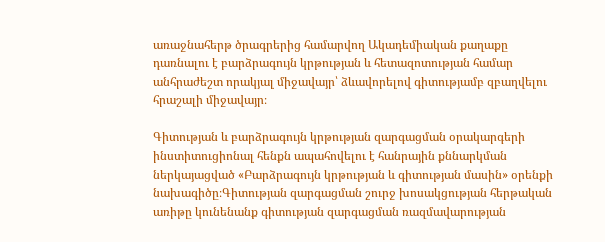առաջնահերթ ծրագրերից համարվող Ակադեմիական քաղաքը դառնալու է բարձրագույն կրթության և հետազոտության համար անհրաժեշտ որակյալ միջավայր՝ ձևավորելով գիտությամբ զբաղվելու հրաշալի միջավայր։

Գիտության և բարձրագույն կրթության զարգացման օրակարգերի ինստիտուցիոնալ հենքն ապահովելու է հանրային քննարկման ներկայացված «Բարձրագույն կրթության և գիտության մասին» օրենքի նախագիծը։Գիտության զարգացման շուրջ խոսակցության հերթական առիթը կունենանք գիտության զարգացման ռազմավարության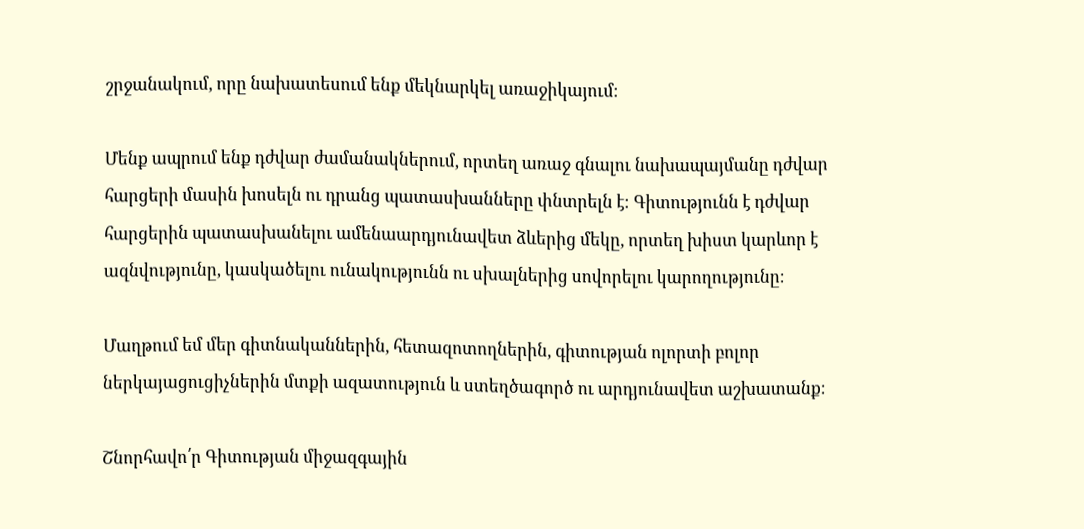շրջանակում, որը նախատեսում ենք մեկնարկել առաջիկայում։

Մենք ապրում ենք դժվար ժամանակներում, որտեղ առաջ գնալու նախապայմանը դժվար հարցերի մասին խոսելն ու դրանց պատասխանները փնտրելն է։ Գիտությունն է դժվար հարցերին պատասխանելու ամենաարդյունավետ ձևերից մեկը, որտեղ խիստ կարևոր է ազնվությունը, կասկածելու ունակությունն ու սխալներից սովորելու կարողությունը։

Մաղթում եմ մեր գիտնականներին, հետազոտողներին, գիտության ոլորտի բոլոր ներկայացուցիչներին մտքի ազատություն և ստեղծագործ ու արդյունավետ աշխատանք։

Շնորհավո՛ր Գիտության միջազգային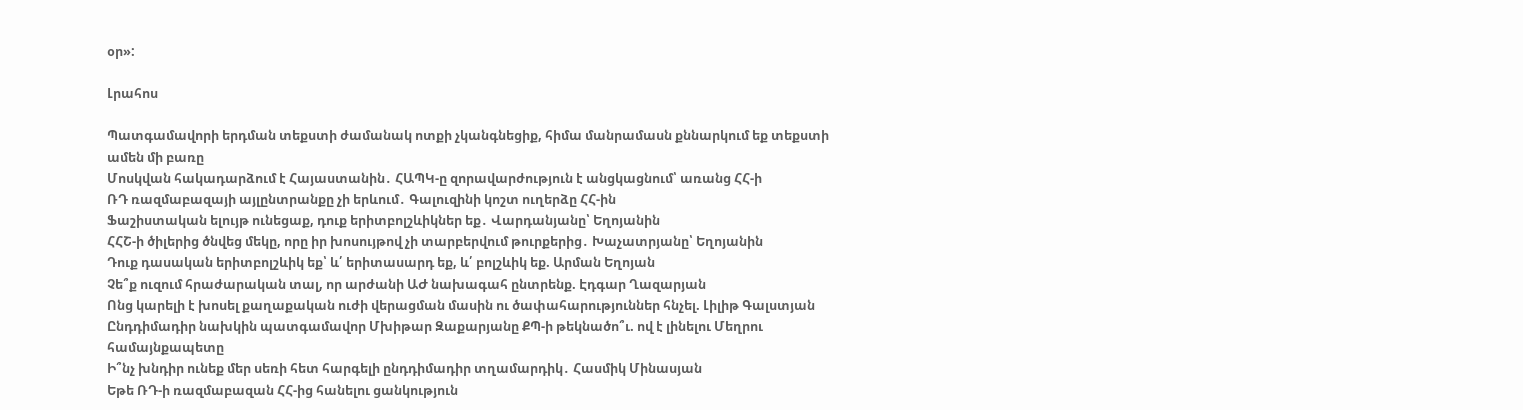օր»:

Լրահոս

Պատգամավորի երդման տեքստի ժամանակ ոտքի չկանգնեցիք, հիմա մանրամասն քննարկում եք տեքստի ամեն մի բառը
Մոսկվան հակադարձում է Հայաստանին․ ՀԱՊԿ-ը զորավարժություն է անցկացնում՝ առանց ՀՀ-ի
ՌԴ ռազմաբազայի այլընտրանքը չի երևում․ Գալուզինի կոշտ ուղերձը ՀՀ-ին
Ֆաշիստական ելույթ ունեցաք, դուք երիտբոլշևիկներ եք․ Վարդանյանը՝ Եղոյանին
ՀՀՇ-ի ծիլերից ծնվեց մեկը, որը իր խոսույթով չի տարբերվում թուրքերից․ Խաչատրյանը՝ Եղոյանին
Դուք դասական երիտբոլշևիկ եք՝ և՛ երիտասարդ եք, և՛ բոլշևիկ եք. Արման Եղոյան
Չե՞ք ուզում հրաժարական տալ, որ արժանի ԱԺ նախագահ ընտրենք. Էդգար Ղազարյան
Ոնց կարելի է խոսել քաղաքական ուժի վերացման մասին ու ծափահարություններ հնչել. Լիլիթ Գալստյան
Ընդդիմադիր նախկին պատգամավոր Մխիթար Զաքարյանը ՔՊ-ի թեկնածո՞ւ. ով է լինելու Մեղրու համայնքապետը
Ի՞նչ խնդիր ունեք մեր սեռի հետ հարգելի ընդդիմադիր տղամարդիկ․ Հասմիկ Մինասյան
Եթե ՌԴ-ի ռազմաբազան ՀՀ-ից հանելու ցանկություն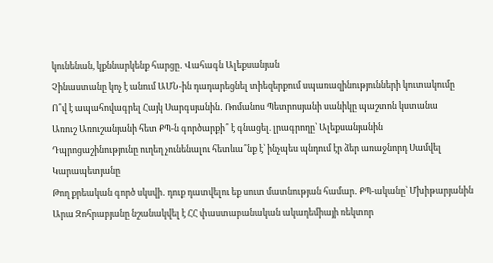կունենան, կքննարկենք հարցը․ Վահագն Ալեքսանյան
Չինաստանը կոչ է անում ԱՄՆ-ին դադարեցնել տիեզերքում սպառազինությունների կուտակումը
Ո՞վ է ապահովագրել Հայկ Սարգսյանին․ Ռոմանոս Պետրոսյանի սանիկը պաշտոն կստանա
Առուշ Առուշանյանի հետ ՔՊ-ն գործարքի՞ է գնացել. լրագրողը՝ Ալեքսանյանին
Դպրոցաշինությունը ուղեղ չունենալու հետևա՞նք է՝ ինչպես պնդում էր ձեր առաջնորդ Սամվել Կարապետյանը
Թող քրեական գործ սկսվի․ դուք դատվելու եք սուտ մատնության համար․ ՔՊ-ականը՝ Մխիթարյանին
Արա Զոհրաբյանը նշանակվել է ՀՀ փաստաբանական ակադեմիայի ռեկտոր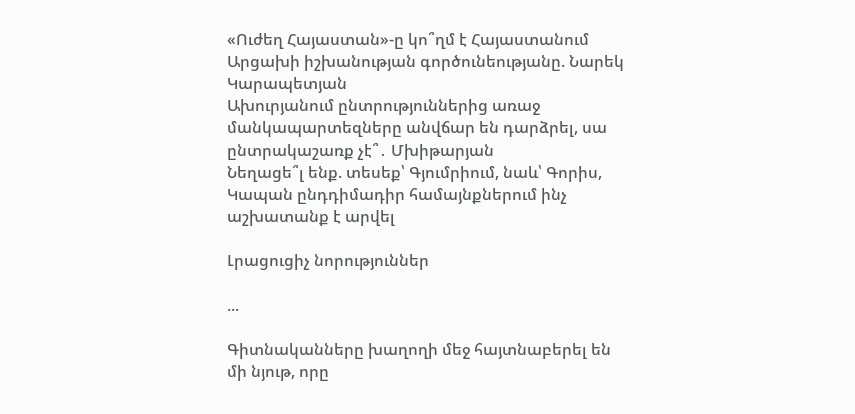«Ուժեղ Հայաստան»-ը կո՞ղմ է Հայաստանում Արցախի իշխանության գործունեությանը. Նարեկ Կարապետյան
Ախուրյանում ընտրություններից առաջ մանկապարտեզները անվճար են դարձրել, սա ընտրակաշառք չէ՞․ Մխիթարյան
Նեղացե՞լ ենք. տեսեք՝ Գյումրիում, նաև՝ Գորիս, Կապան ընդդիմադիր համայնքներում ինչ աշխատանք է արվել

Լրացուցիչ նորություններ

...

Գիտնականները խաղողի մեջ հայտնաբերել են մի նյութ, որը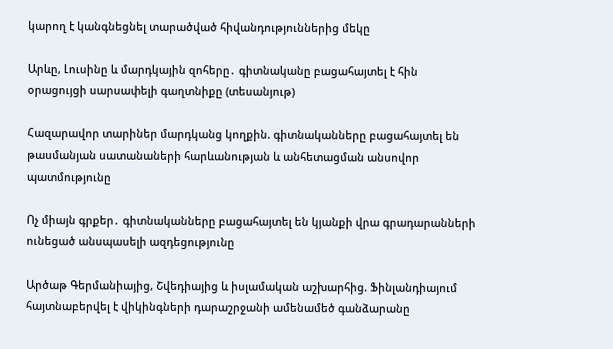կարող է կանգնեցնել տարածված հիվանդություններից մեկը

Արևը, Լուսինը և մարդկային զոհերը․ գիտնականը բացահայտել է հին օրացույցի սարսափելի գաղտնիքը (տեսանյութ)

Հազարավոր տարիներ մարդկանց կողքին. գիտնականները բացահայտել են թասմանյան սատանաների հարևանության և անհետացման անսովոր պատմությունը

Ոչ միայն գրքեր․ գիտնականները բացահայտել են կյանքի վրա գրադարանների ունեցած անսպասելի ազդեցությունը

Արծաթ Գերմանիայից, Շվեդիայից և իսլամական աշխարհից. Ֆինլանդիայում հայտնաբերվել է վիկինգների դարաշրջանի ամենամեծ գանձարանը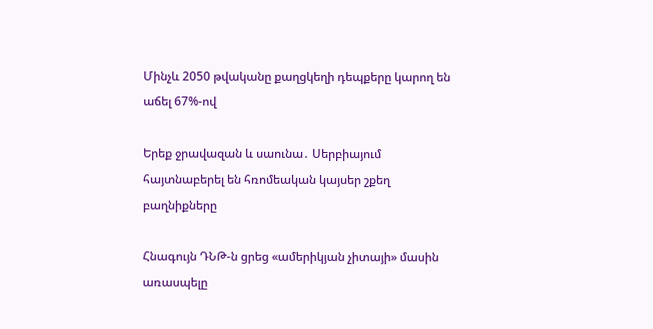Մինչև 2050 թվականը քաղցկեղի դեպքերը կարող են աճել 67%-ով

Երեք ջրավազան և սաունա․ Սերբիայում հայտնաբերել են հռոմեական կայսեր շքեղ բաղնիքները

Հնագույն ԴՆԹ-ն ցրեց «ամերիկյան չիտայի» մասին առասպելը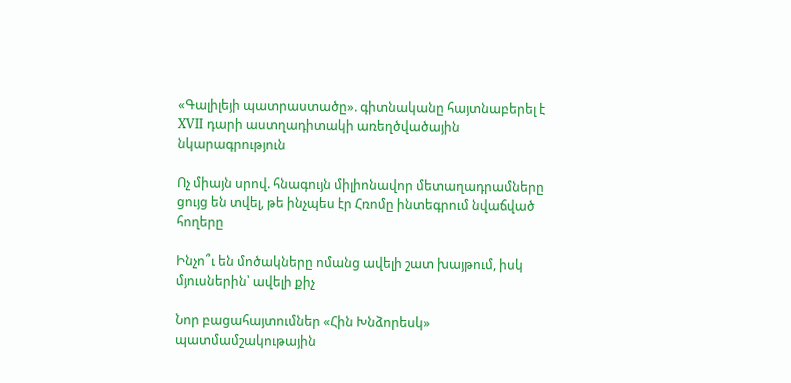«Գալիլեյի պատրաստածը». գիտնականը հայտնաբերել է XVII դարի աստղադիտակի առեղծվածային նկարագրություն

Ոչ միայն սրով. հնագույն միլիոնավոր մետաղադրամները ցույց են տվել, թե ինչպես էր Հռոմը ինտեգրում նվաճված հողերը

Ինչո՞ւ են մոծակները ոմանց ավելի շատ խայթում, իսկ մյուսներին՝ ավելի քիչ

Նոր բացահայտումներ «Հին Խնձորեսկ» պատմամշակութային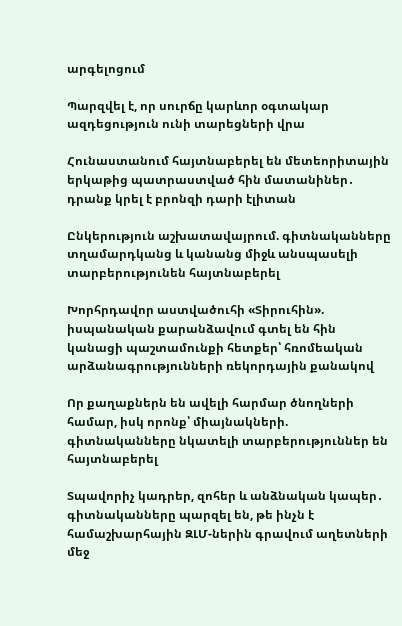արգելոցում

Պարզվել է, որ սուրճը կարևոր օգտակար ազդեցություն ունի տարեցների վրա

Հունաստանում հայտնաբերել են մետեորիտային երկաթից պատրաստված հին մատանիներ․ դրանք կրել է բրոնզի դարի էլիտան

Ընկերություն աշխատավայրում. գիտնականները տղամարդկանց և կանանց միջև անսպասելի տարբերությունեն հայտնաբերել

Խորհրդավոր աստվածուհի «Տիրուհին». իսպանական քարանձավում գտել են հին կանացի պաշտամունքի հետքեր՝ հռոմեական արձանագրությունների ռեկորդային քանակով

Որ քաղաքներն են ավելի հարմար ծնողների համար, իսկ որոնք՝ միայնակների. գիտնականները նկատելի տարբերություններ են հայտնաբերել

Տպավորիչ կադրեր, զոհեր և անձնական կապեր․ գիտնականները պարզել են, թե ինչն է համաշխարհային ԶԼՄ-ներին գրավում աղետների մեջ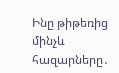Ինը թիթեռից մինչև հազարները․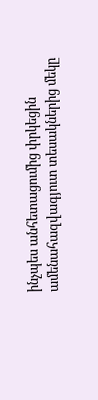ինչպես անհետացումից փրկեցին ամենահազվագյուտ տեսակներից մեկը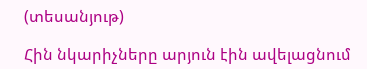(տեսանյութ)

Հին նկարիչները արյուն էին ավելացնում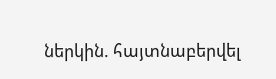ներկին. հայտնաբերվել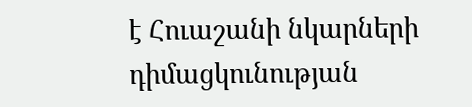է Հուաշանի նկարների դիմացկունության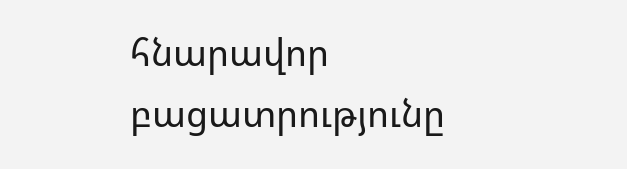հնարավոր բացատրությունը